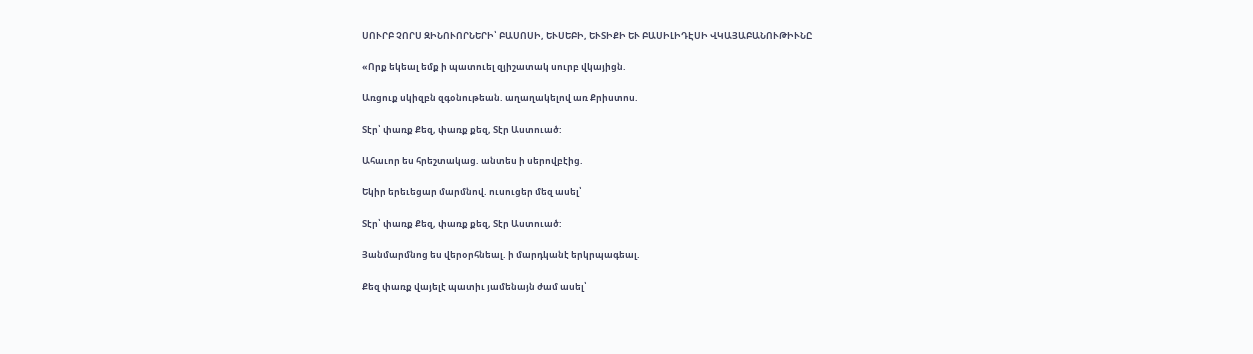ՍՈՒՐԲ ՉՈՐՍ ԶԻՆՈՒՈՐՆԵՐԻ՝ ԲԱՍՈՍԻ, ԵՒՍԵԲԻ, ԵՒՏԻՔԻ ԵՒ ԲԱՍԻԼԻԴԷՍԻ ՎԿԱՅԱԲԱՆՈՒԹԻՒՆԸ

«Որք եկեալ եմք ի պատուել զյիշատակ սուրբ վկայիցն.

Առցուք սկիզբն զգօնութեան. աղաղակելով առ Քրիստոս.

Տէր՝ փառք Քեզ, փառք քեզ, Տէր Աստուած:

Ահաւոր ես հրեշտակաց. անտես ի սերովբէից.

Եկիր երեւեցար մարմնով. ուսուցեր մեզ ասել՝

Տէր՝ փառք Քեզ, փառք քեզ, Տէր Աստուած:

Յանմարմնոց ես վերօրհնեալ. ի մարդկանէ երկրպագեալ.

Քեզ փառք վայելէ պատիւ յամենայն ժամ ասել՝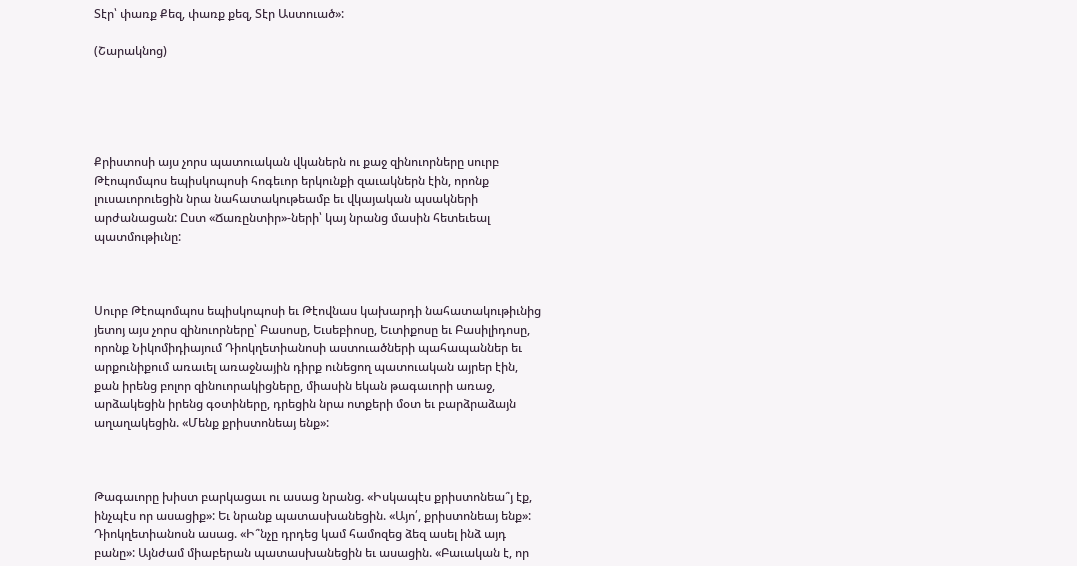Տէր՝ փառք Քեզ, փառք քեզ, Տէր Աստուած»:

(Շարակնոց)





Քրիստոսի այս չորս պատուական վկաներն ու քաջ զինուորները սուրբ Թէոպոմպոս եպիսկոպոսի հոգեւոր երկունքի զաւակներն էին, որոնք լուսաւորուեցին նրա նահատակութեամբ եւ վկայական պսակների արժանացան: Ըստ «Ճառընտիր»-ների՝ կայ նրանց մասին հետեւեալ պատմութիւնը:



Սուրբ Թէոպոմպոս եպիսկոպոսի եւ Թէովնաս կախարդի նահատակութիւնից յետոյ այս չորս զինուորները՝ Բասոսը, Եւսեբիոսը, Եւտիքոսը եւ Բասիլիդոսը, որոնք Նիկոմիդիայում Դիոկղետիանոսի աստուածների պահապաններ եւ արքունիքում առաւել առաջնային դիրք ունեցող պատուական այրեր էին, քան իրենց բոլոր զինուորակիցները, միասին եկան թագաւորի առաջ, արձակեցին իրենց գօտիները, դրեցին նրա ոտքերի մօտ եւ բարձրաձայն աղաղակեցին. «Մենք քրիստոնեայ ենք»:



Թագաւորը խիստ բարկացաւ ու ասաց նրանց. «Իսկապէս քրիստոնեա՞յ էք, ինչպէս որ ասացիք»: Եւ նրանք պատասխանեցին. «Այո՛, քրիստոնեայ ենք»: Դիոկղետիանոսն ասաց. «Ի՞նչը դրդեց կամ համոզեց ձեզ ասել ինձ այդ բանը»: Այնժամ միաբերան պատասխանեցին եւ ասացին. «Բաւական է, որ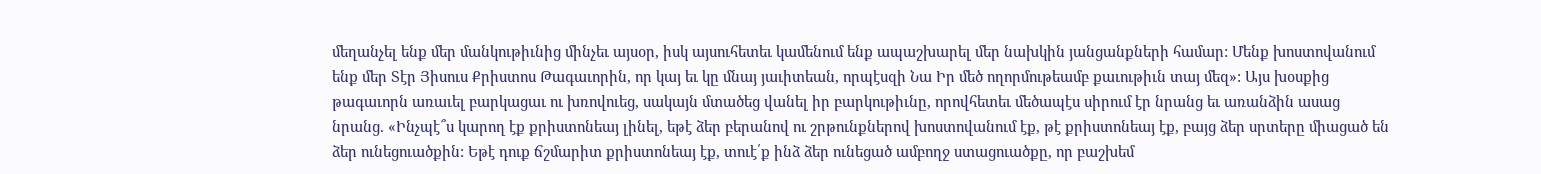մեղանչել ենք մեր մանկութիւնից մինչեւ այսօր, իսկ այսուհետեւ կամենում ենք ապաշխարել մեր նախկին յանցանքների համար: Մենք խոստովանում ենք մեր Տէր Յիսուս Քրիստոս Թագաւորին, որ կայ եւ կը մնայ յաւիտեան, որպէսզի Նա Իր մեծ ողորմութեամբ քաւութիւն տայ մեզ»: Այս խօսքից թագաւորն առաւել բարկացաւ ու խռովուեց, սակայն մտածեց վանել իր բարկութիւնը, որովհետեւ մեծապէս սիրում էր նրանց եւ առանձին ասաց նրանց. «Ինչպէ՞ս կարող էք քրիստոնեայ լինել, եթէ ձեր բերանով ու շրթունքներով խոստովանում էք, թէ քրիստոնեայ էք, բայց ձեր սրտերը միացած են ձեր ունեցուածքին: Եթէ դուք ճշմարիտ քրիստոնեայ էք, տուէ՛ք ինձ ձեր ունեցած ամբողջ ստացուածքը, որ բաշխեմ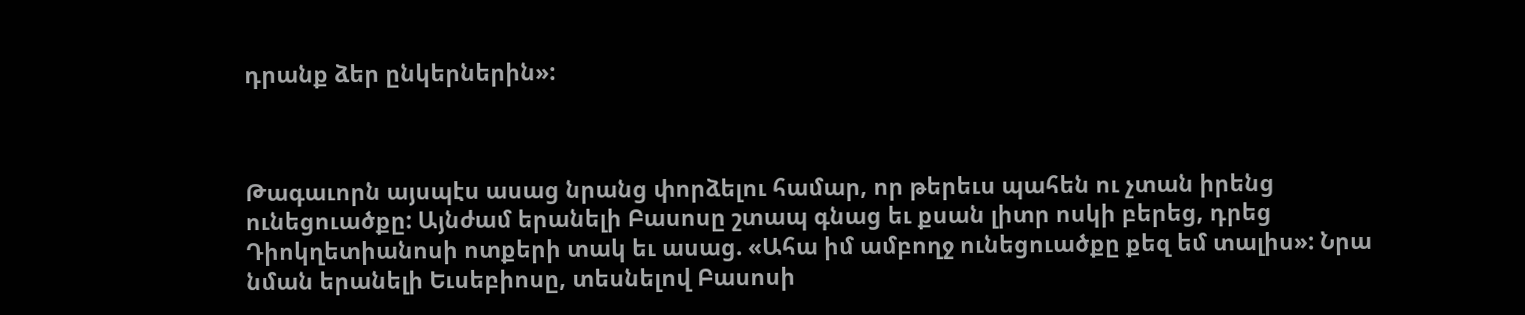դրանք ձեր ընկերներին»:



Թագաւորն այսպէս ասաց նրանց փորձելու համար, որ թերեւս պահեն ու չտան իրենց ունեցուածքը: Այնժամ երանելի Բասոսը շտապ գնաց եւ քսան լիտր ոսկի բերեց, դրեց Դիոկղետիանոսի ոտքերի տակ եւ ասաց. «Ահա իմ ամբողջ ունեցուածքը քեզ եմ տալիս»: Նրա նման երանելի Եւսեբիոսը, տեսնելով Բասոսի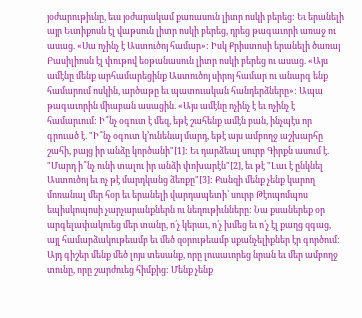յօժարութիւնը, եւս յօժարակամ քառասուն լիտր ոսկի բերեց: Եւ երանելի այր Եւտիքոսն էլ վաթսուն լիտր ոսկի բերեց, դրեց թագաւորի առաջ ու ասաց. «Սա ոչինչ է Աստուծոյ համար»: Իսկ Քրիստոսի երանելի ծառայ Բասիլիոսն էլ փութով եօթանասուն լիտր ոսկի բերեց ու ասաց. «Այս ամէնը մենք արհամարեցինք Աստուծոյ սիրոյ համար ու անարգ ենք համարում ոսկին, արծաթը եւ պատուական հանդերձները»: Ապա թագաւորին միաբան ասացին. «Այս ամէնը ոչինչ է եւ ոչինչ է համարւում: Ի՞նչ օգուտ է մեզ, եթէ շահենք ամէն բան, ինչպէս որ գրուած է. "Ի՞նչ օգուտ կ՚ունենայ մարդ, եթէ այս ամբողջ աշխարհը շահի, բայց իր անձը կործանի"[1]: Եւ դարձեալ սուրբ Գիրքն ասում է. "Մարդ ի՞նչ ունի տալու իր անձի փոխարէն"[2], եւ թէ "Լաւ է ընկնել Աստուծոյ եւ ոչ թէ մարդկանց ձեռքը"[3]: Քանզի մենք չենք կարող մոռանալ մեր հօր եւ երանելի վարդապետի՝ սուրբ Թէոպոմպոս եպիսկոպոսի չարչարանքներն ու նեղութիւնները: Նա քսաներեք օր արգելափակուեց մեր տանը, ո՛չ կերաւ, ո՛չ խմեց եւ ո՛չ էլ քաղց զգաց, այլ համարձակութեամբ եւ մեծ զօրութեամբ սքանչելիքներ էր գործում: Այդ գիշեր մենք մեծ լոյս տեսանք, որը լուսաւորեց նրան եւ մեր ամբողջ տունը, որը շարժուեց հիմքից: Մենք չենք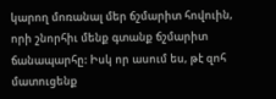կարող մոռանալ մեր ճշմարիտ հովուին, որի շնորհիւ մենք գտանք ճշմարիտ ճանապարհը: Իսկ որ ասում ես, թէ զոհ մատուցենք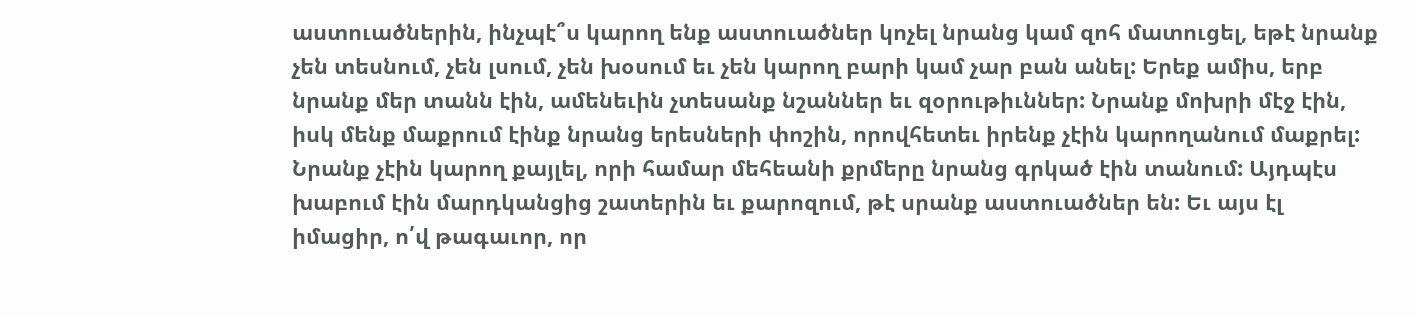աստուածներին, ինչպէ՞ս կարող ենք աստուածներ կոչել նրանց կամ զոհ մատուցել, եթէ նրանք չեն տեսնում, չեն լսում, չեն խօսում եւ չեն կարող բարի կամ չար բան անել: Երեք ամիս, երբ նրանք մեր տանն էին, ամենեւին չտեսանք նշաններ եւ զօրութիւններ: Նրանք մոխրի մէջ էին, իսկ մենք մաքրում էինք նրանց երեսների փոշին, որովհետեւ իրենք չէին կարողանում մաքրել: Նրանք չէին կարող քայլել, որի համար մեհեանի քրմերը նրանց գրկած էին տանում: Այդպէս խաբում էին մարդկանցից շատերին եւ քարոզում, թէ սրանք աստուածներ են: Եւ այս էլ իմացիր, ո՛վ թագաւոր, որ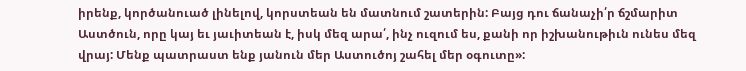իրենք, կործանուած լինելով, կորստեան են մատնում շատերին: Բայց դու ճանաչի՛ր ճշմարիտ Աստծուն, որը կայ եւ յաւիտեան է, իսկ մեզ արա՛, ինչ ուզում ես, քանի որ իշխանութիւն ունես մեզ վրայ: Մենք պատրաստ ենք յանուն մեր Աստուծոյ շահել մեր օգուտը»: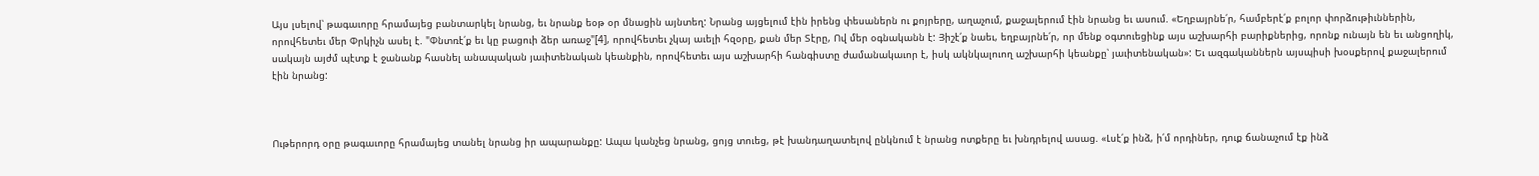Այս լսելով՝ թագաւորը հրամայեց բանտարկել նրանց, եւ նրանք եօթ օր մնացին այնտեղ: Նրանց այցելում էին իրենց փեսաներն ու քոյրերը, աղաչում, քաջալերում էին նրանց եւ ասում. «Եղբայրնե՛ր, համբերէ՛ք բոլոր փորձութիւններին, որովհետեւ մեր Փրկիչն ասել է. "Փնտռէ՛ք եւ կը բացուի ձեր առաջ"[4], որովհետեւ չկայ աւելի հզօրը, քան մեր Տէրը, Ով մեր օգնականն է: Յիշէ՛ք նաեւ, եղբայրնե՛ր, որ մենք օգտուեցինք այս աշխարհի բարիքներից, որոնք ունայն են եւ անցողիկ, սակայն այժմ պէտք է ջանանք հասնել անապական յաւիտենական կեանքին, որովհետեւ այս աշխարհի հանգիստը ժամանակաւոր է, իսկ ակնկալուող աշխարհի կեանքը՝ յաւիտենական»: Եւ ազգականներն այսպիսի խօսքերով քաջալերում էին նրանց:



Ութերորդ օրը թագաւորը հրամայեց տանել նրանց իր ապարանքը: Ապա կանչեց նրանց, ցոյց տուեց, թէ խանդաղատելով ընկնում է նրանց ոտքերը եւ խնդրելով ասաց. «Լսէ՛ք ինձ, ի՛մ որդիներ, դուք ճանաչում էք ինձ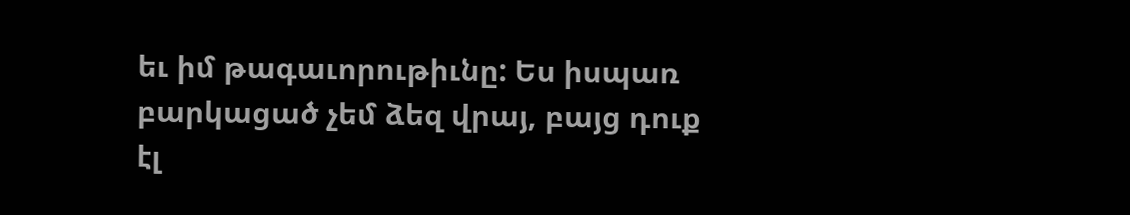եւ իմ թագաւորութիւնը: Ես իսպառ բարկացած չեմ ձեզ վրայ, բայց դուք էլ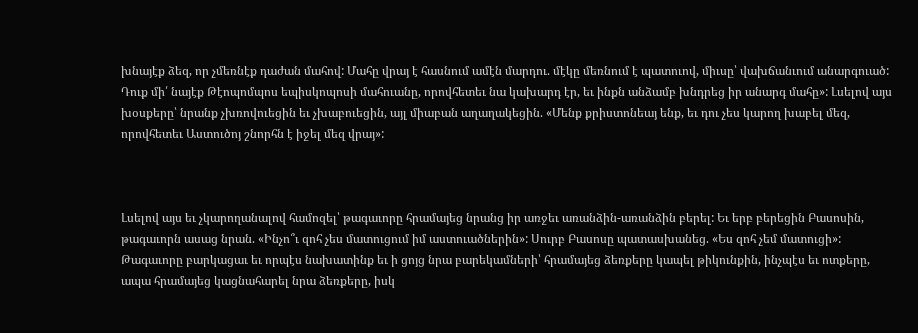խնայէք ձեզ, որ չմեռնէք դաժան մահով: Մահը վրայ է հասնում ամէն մարդու. մէկը մեռնում է պատուով, միւսը՝ վախճանւում անարգուած: Դուք մի՛ նայէք Թէոպոմպոս եպիսկոպոսի մահուանը, որովհետեւ նա կախարդ էր, եւ ինքն անձամբ խնդրեց իր անարգ մահը»: Լսելով այս խօսքերը՝ նրանք չխռովուեցին եւ չխաբուեցին, այլ միաբան աղաղակեցին. «Մենք քրիստոնեայ ենք, եւ դու չես կարող խաբել մեզ, որովհետեւ Աստուծոյ շնորհն է իջել մեզ վրայ»:



Լսելով այս եւ չկարողանալով համոզել՝ թագաւորը հրամայեց նրանց իր առջեւ առանձին-առանձին բերել: Եւ երբ բերեցին Բասոսին, թագաւորն ասաց նրան. «Ինչո՞ւ զոհ չես մատուցում իմ աստուածներին»: Սուրբ Բասոսը պատասխանեց. «Ես զոհ չեմ մատուցի»: Թագաւորը բարկացաւ եւ որպէս նախատինք եւ ի ցոյց նրա բարեկամների՝ հրամայեց ձեռքերը կապել թիկունքին, ինչպէս եւ ոտքերը, ապա հրամայեց կացնահարել նրա ձեռքերը, իսկ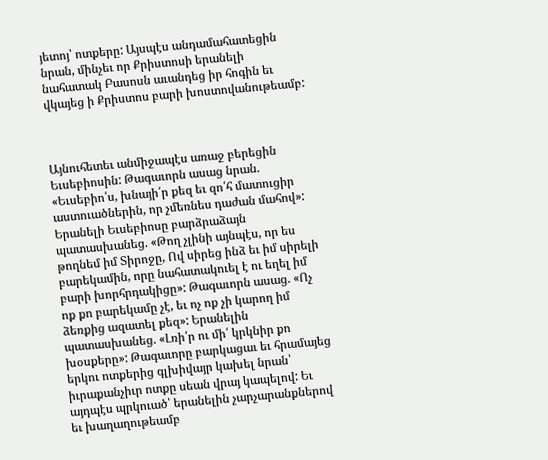յետոյ՝ ոտքերը: Այսպէս անդամահատեցին նրան, մինչեւ որ Քրիստոսի երանելի նահատակ Բասոսն աւանդեց իր հոգին եւ վկայեց ի Քրիստոս բարի խոստովանութեամբ:



Այնուհետեւ անմիջապէս առաջ բերեցին Եւսեբիոսին: Թագաւորն ասաց նրան. «Եւսեբիո՛ս, խնայի՛ր քեզ եւ զո՛հ մատուցիր աստուածներին, որ չմեռնես դաժան մահով»: Երանելի Եւսեբիոսը բարձրաձայն պատասխանեց. «Թող չլինի այնպէս, որ ես թողնեմ իմ Տիրոջը, Ով սիրեց ինձ եւ իմ սիրելի բարեկամին, որը նահատակուել է ու եղել իմ բարի խորհրդակիցը»: Թագաւորն ասաց. «Ոչ ոք քո բարեկամը չէ, եւ ոչ ոք չի կարող իմ ձեռքից ազատել քեզ»: Երանելին պատասխանեց. «Լռի՛ր ու մի՛ կրկնիր քո խօսքերը»: Թագաւորը բարկացաւ եւ հրամայեց երկու ոտքերից գլխիվայր կախել նրան՝ իւրաքանչիւր ոտքը սեան վրայ կապելով: Եւ այդպէս պրկուած՝ երանելին չարչարանքներով եւ խաղաղութեամբ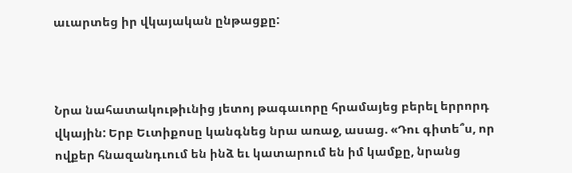աւարտեց իր վկայական ընթացքը:



Նրա նահատակութիւնից յետոյ թագաւորը հրամայեց բերել երրորդ վկային: Երբ Եւտիքոսը կանգնեց նրա առաջ, ասաց. «Դու գիտե՞ս, որ ովքեր հնազանդւում են ինձ եւ կատարում են իմ կամքը, նրանց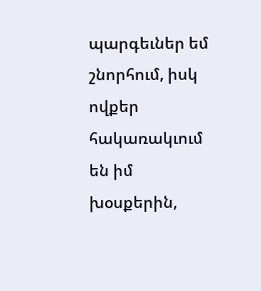պարգեւներ եմ շնորհում, իսկ ովքեր հակառակւում են իմ խօսքերին,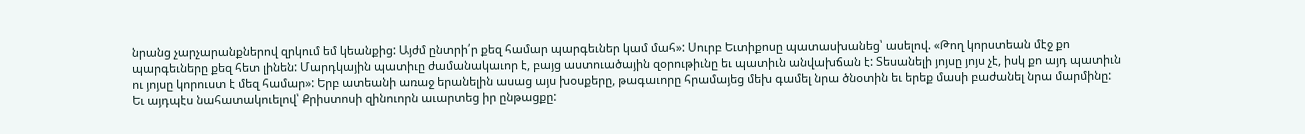նրանց չարչարանքներով զրկում եմ կեանքից: Այժմ ընտրի՛ր քեզ համար պարգեւներ կամ մահ»: Սուրբ Եւտիքոսը պատասխանեց՝ ասելով. «Թող կորստեան մէջ քո պարգեւները քեզ հետ լինեն: Մարդկային պատիւը ժամանակաւոր է, բայց աստուածային զօրութիւնը եւ պատիւն անվախճան է: Տեսանելի յոյսը յոյս չէ, իսկ քո այդ պատիւն ու յոյսը կորուստ է մեզ համար»: Երբ ատեանի առաջ երանելին ասաց այս խօսքերը, թագաւորը հրամայեց մեխ գամել նրա ծնօտին եւ երեք մասի բաժանել նրա մարմինը: Եւ այդպէս նահատակուելով՝ Քրիստոսի զինուորն աւարտեց իր ընթացքը: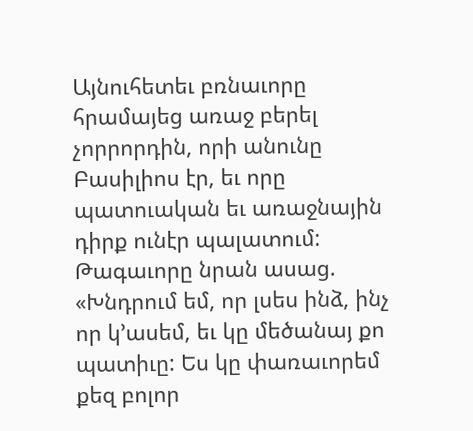Այնուհետեւ բռնաւորը հրամայեց առաջ բերել չորրորդին, որի անունը Բասիլիոս էր, եւ որը պատուական եւ առաջնային դիրք ունէր պալատում: Թագաւորը նրան ասաց. «Խնդրում եմ, որ լսես ինձ, ինչ որ կ՚ասեմ, եւ կը մեծանայ քո պատիւը: Ես կը փառաւորեմ քեզ բոլոր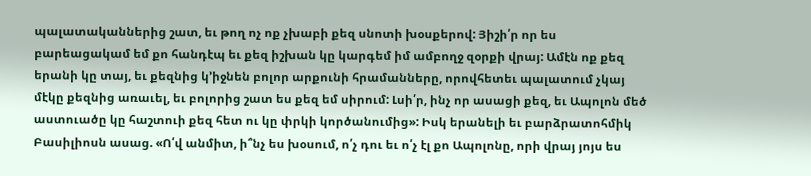պալատականներից շատ, եւ թող ոչ ոք չխաբի քեզ սնոտի խօսքերով: Յիշի՛ր որ ես բարեացակամ եմ քո հանդէպ եւ քեզ իշխան կը կարգեմ իմ ամբողջ զօրքի վրայ: Ամէն ոք քեզ երանի կը տայ, եւ քեզնից կ՚իջնեն բոլոր արքունի հրամանները, որովհետեւ պալատում չկայ մէկը քեզնից առաւել, եւ բոլորից շատ ես քեզ եմ սիրում: Լսի՛ր, ինչ որ ասացի քեզ, եւ Ապոլոն մեծ աստուածը կը հաշտուի քեզ հետ ու կը փրկի կործանումից»: Իսկ երանելի եւ բարձրատոհմիկ Բասիլիոսն ասաց. «Ո՛վ անմիտ, ի՞նչ ես խօսում, ո՛չ դու եւ ո՛չ էլ քո Ապոլոնը, որի վրայ յոյս ես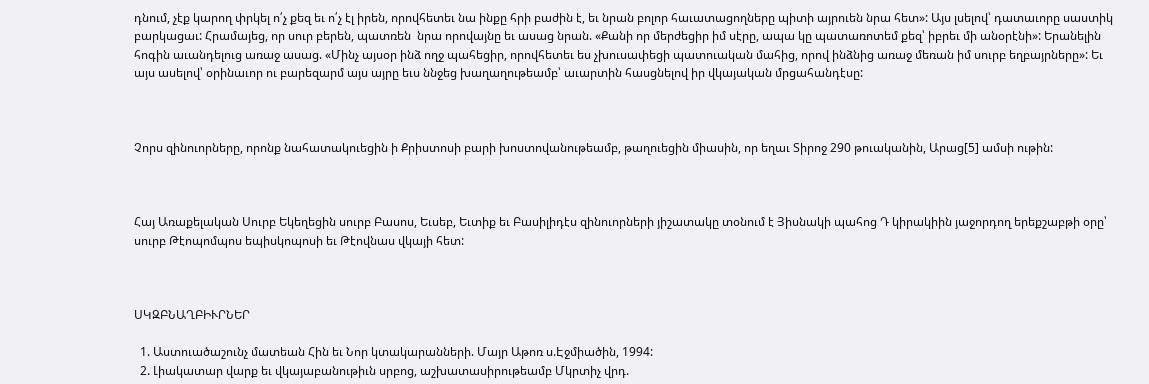դնում, չէք կարող փրկել ո՛չ քեզ եւ ո՛չ էլ իրեն, որովհետեւ նա ինքը հրի բաժին է, եւ նրան բոլոր հաւատացողները պիտի այրուեն նրա հետ»: Այս լսելով՝ դատաւորը սաստիկ բարկացաւ: Հրամայեց, որ սուր բերեն, պատռեն  նրա որովայնը եւ ասաց նրան. «Քանի որ մերժեցիր իմ սէրը, ապա կը պատառոտեմ քեզ՝ իբրեւ մի անօրէնի»: Երանելին հոգին աւանդելուց առաջ ասաց. «Մինչ այսօր ինձ ողջ պահեցիր, որովհետեւ ես չխուսափեցի պատուական մահից, որով ինձնից առաջ մեռան իմ սուրբ եղբայրները»: Եւ այս ասելով՝ օրինաւոր ու բարեզարմ այս այրը եւս ննջեց խաղաղութեամբ՝ աւարտին հասցնելով իր վկայական մրցահանդէսը:



Չորս զինուորները, որոնք նահատակուեցին ի Քրիստոսի բարի խոստովանութեամբ, թաղուեցին միասին, որ եղաւ Տիրոջ 290 թուականին, Արաց[5] ամսի ութին:



Հայ Առաքելական Սուրբ Եկեղեցին սուրբ Բասոս, Եւսեբ, Եւտիք եւ Բասիլիդէս զինուորների յիշատակը տօնում է Յիսնակի պահոց Դ կիրակիին յաջորդող երեքշաբթի օրը՝ սուրբ Թէոպոմպոս եպիսկոպոսի եւ Թէովնաս վկայի հետ:



ՍԿԶԲՆԱՂԲԻՒՐՆԵՐ

  1. Աստուածաշունչ մատեան Հին եւ Նոր կտակարանների. Մայր Աթոռ ս.Էջմիածին, 1994:
  2. Լիակատար վարք եւ վկայաբանութիւն սրբոց, աշխատասիրութեամբ Մկրտիչ վրդ.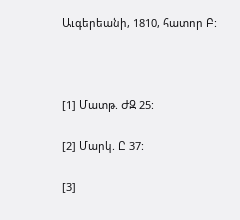Աւգերեանի, 1810, հատոր Բ:



[1] Մատթ. ԺԶ 25:

[2] Մարկ. Ը 37:

[3]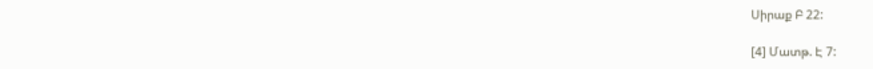Սիրաք Բ 22:

[4] Մատթ. Է 7: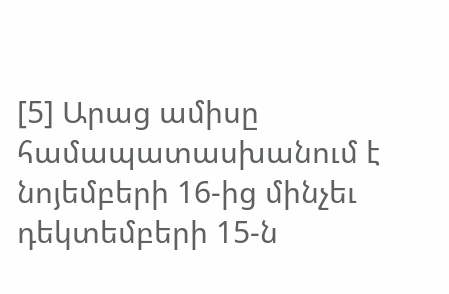[5] Արաց ամիսը համապատասխանում է նոյեմբերի 16-ից մինչեւ դեկտեմբերի 15-ն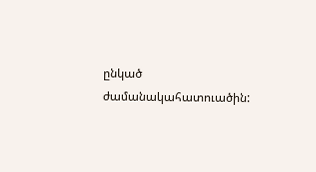ընկած ժամանակահատուածին: